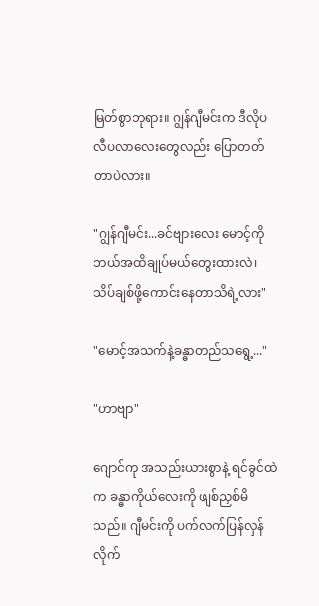မြတ်စွာဘုရား။ ဂျွန်ဂျီမင်းက ဒီလိုပလီပလာလေးတွေလည်း ပြောတတ်တာပဲလား။

"ဂျွန်ဂျီမင်း...ခင်ဗျားလေး မောင့်ကို ဘယ်အထိချုပ်မယ်တွေးထားလဲ၊ သိပ်ချစ်ဖို့ကောင်းနေတာသိရဲ့လား"

"မောင့်အသက်နဲ့ခန္ဓာတည်သရွေ့..."

"ဟာဗျာ"

ဂျောင်ကု အသည်းယားစွာနဲ့ ရင်ခွင်ထဲက ခန္ဓာကိုယ်လေးကို ဖျစ်ညှစ်မိသည်။ ဂျီမင်းကို ပက်လက်ပြန်လှန်လိုက်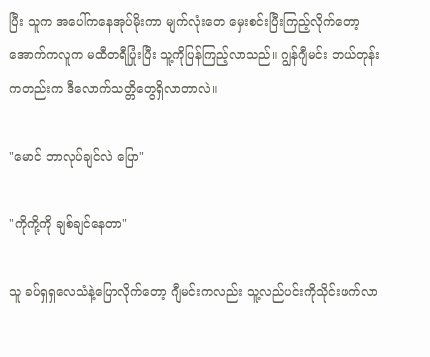ပြီး သူက အပေါ်ကနေအုပ်မိုးကာ မျက်လုံးတေ မှေးစင်းပြီးကြည့်လိုက်တော့ အောက်ကလူက မထီတရီပြုံးပြီး သူ့ကိုပြန်ကြည့်လာသည်။ ဂျွန်ဂျီမင်း ဘယ်တုန်းကတည်းက ဒီလောက်သတ္တိတွေရှိလာတာလဲ။

"မောင် ဘာလုပ်ချင်လဲ ပြော"

"ကိုကို့ကို ချစ်ချင်နေတာ"

သူ ခပ်ရှရှလေသံနဲ့ပြောလိုက်တော့ ဂျီမင်းကလည်း သူ့လည်ပင်းကိုသိုင်းဖက်လာ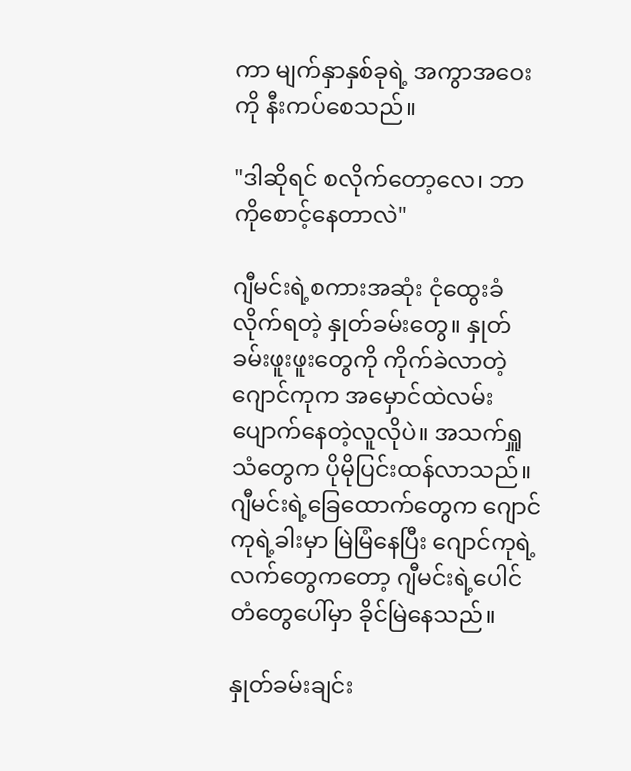ကာ မျက်နှာနှစ်ခုရဲ့ အကွာအဝေးကို နီးကပ်စေသည်။

"ဒါဆိုရင် စလိုက်တော့လေ၊ ဘာကိုစောင့်နေတာလဲ"

ဂျီမင်းရဲ့စကားအဆုံး ငုံထွေးခံလိုက်ရတဲ့ နှုတ်ခမ်းတွေ။ နှုတ်ခမ်းဖူးဖူးတွေကို ကိုက်ခဲလာတဲ့ ဂျောင်ကုက အမှောင်ထဲလမ်းပျောက်နေတဲ့လူလိုပဲ။ အသက်ရှူသံတွေက ပိုမိုပြင်းထန်လာသည်။ ဂျီမင်းရဲ့ခြေထောက်တွေက ဂျောင်ကုရဲ့ခါးမှာ မြဲမြံနေပြီး ဂျောင်ကုရဲ့ လက်တွေကတော့ ဂျီမင်းရဲ့ပေါင်တံတွေပေါ်မှာ ခိုင်မြဲနေသည်။

နှုတ်ခမ်းချင်း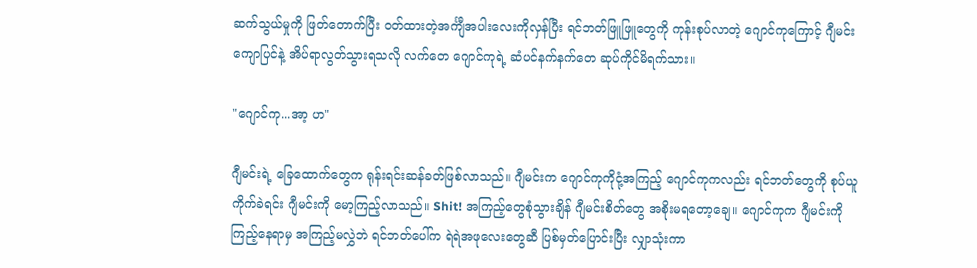ဆက်သွယ်မှုကို ဖြတ်တောက်ပြီး ဝတ်ထားတဲ့အင်္ကျီအပါးလေးကိုလှန်ပြီး ရင်ဘတ်ဖြူဖြူတွေကို ကုန်းစုပ်လာတဲ့ ဂျောင်ကုကြောင့် ဂျီမင်းကျောပြင်နဲ့ အိပ်ရာလွတ်သွားရသလို လက်တေ ဂျောင်ကုရဲ့ ဆံပင်နက်နက်တေ ဆုပ်ကိုင်မိရက်သား။

"ဂျောင်ကု...အာ့ ဟ"

ဂျီမင်းရဲ့ ခြေထောက်တွေက ရုန်းရင်းဆန်ခတ်ဖြစ်လာသည်။ ဂျီမင်းက ဂျောင်ကုကိုငုံ့အကြည့် ဂျောင်ကုကလည်း ရင်ဘတ်တွေကို စုပ်ယူကိုက်ခဲရင်း ဂျီမင်းကို မော့ကြည့်လာသည်။ Shit! အကြည့်တွေစုံသွားချိန် ဂျီမင်းစိတ်တွေ အစိုးမရတော့ချေ။ ဂျောင်ကုက ဂျီမင်းကိုကြည့်နေရာမှ အကြည့်မလွှဲဘဲ ရင်ဘတ်ပေါ်က ရဲရဲအဖုလေးတွေဆီ ပြစ်မှတ်ပြောင်းပြီး လျှာသုံးကာ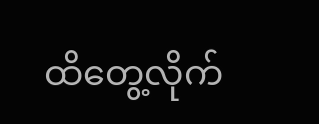ထိတွေ့လိုက်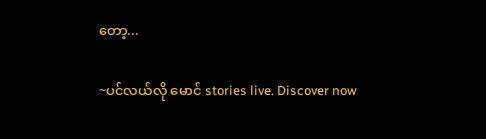တော့...

~ပင်လယ်လို မောင် stories live. Discover now